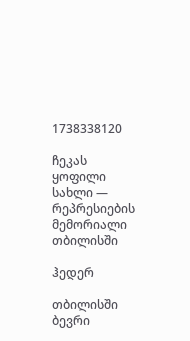1738338120

ჩეკას ყოფილი სახლი — რეპრესიების მემორიალი თბილისში

ჰედერ

თბილისში ბევრი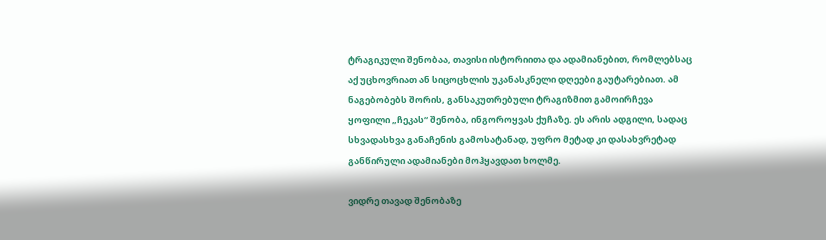ტრაგიკული შენობაა, თავისი ისტორიითა და ადამიანებით, რომლებსაც აქ უცხოვრიათ ან სიცოცხლის უკანასკნელი დღეები გაუტარებიათ. ამ ნაგებობებს შორის, განსაკუთრებული ტრაგიზმით გამოირჩევა ყოფილი „ჩეკას“ შენობა, ინგოროყვას ქუჩაზე. ეს არის ადგილი, სადაც სხვადასხვა განაჩენის გამოსატანად, უფრო მეტად კი დასახვრეტად განწირული ადამიანები მოჰყავდათ ხოლმე.

ვიდრე თავად შენობაზე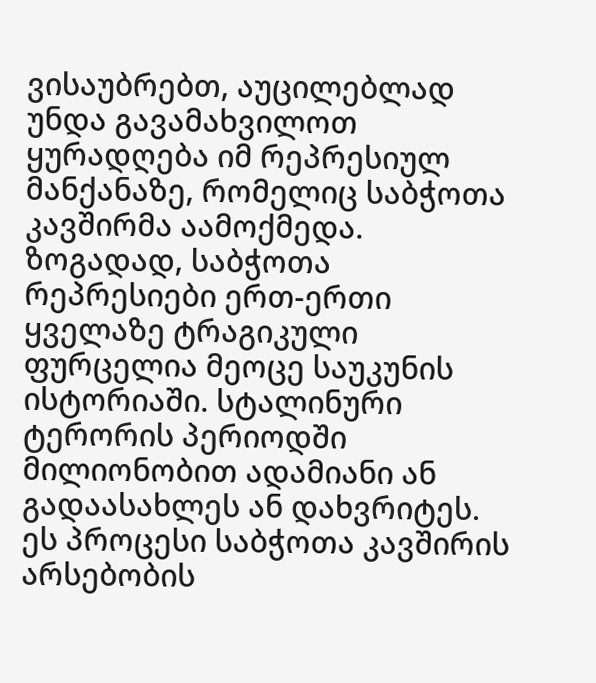ვისაუბრებთ, აუცილებლად უნდა გავამახვილოთ ყურადღება იმ რეპრესიულ მანქანაზე, რომელიც საბჭოთა კავშირმა აამოქმედა. ზოგადად, საბჭოთა რეპრესიები ერთ-ერთი ყველაზე ტრაგიკული ფურცელია მეოცე საუკუნის ისტორიაში. სტალინური ტერორის პერიოდში მილიონობით ადამიანი ან გადაასახლეს ან დახვრიტეს. ეს პროცესი საბჭოთა კავშირის არსებობის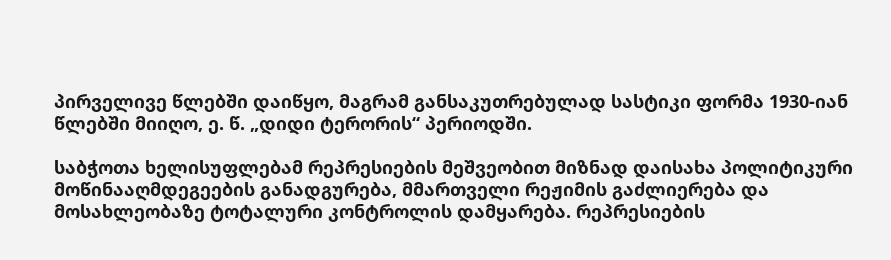პირველივე წლებში დაიწყო, მაგრამ განსაკუთრებულად სასტიკი ფორმა 1930-იან წლებში მიიღო, ე. წ. „დიდი ტერორის“ პერიოდში.

საბჭოთა ხელისუფლებამ რეპრესიების მეშვეობით მიზნად დაისახა პოლიტიკური მოწინააღმდეგეების განადგურება, მმართველი რეჟიმის გაძლიერება და მოსახლეობაზე ტოტალური კონტროლის დამყარება. რეპრესიების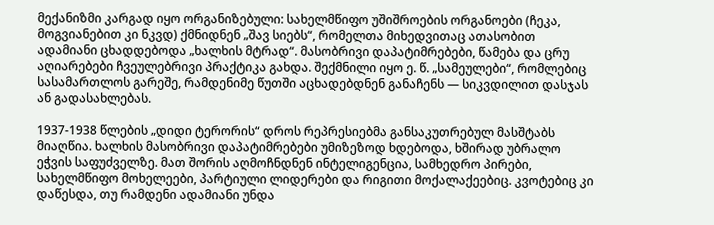მექანიზმი კარგად იყო ორგანიზებული: სახელმწიფო უშიშროების ორგანოები (ჩეკა, მოგვიანებით კი ნკვდ) ქმნიდნენ „შავ სიებს“, რომელთა მიხედვითაც ათასობით ადამიანი ცხადდებოდა „ხალხის მტრად“. მასობრივი დაპატიმრებები, წამება და ცრუ აღიარებები ჩვეულებრივი პრაქტიკა გახდა. შექმნილი იყო ე. წ. „სამეულები“, რომლებიც სასამართლოს გარეშე, რამდენიმე წუთში აცხადებდნენ განაჩენს — სიკვდილით დასჯას ან გადასახლებას.

1937-1938 წლების „დიდი ტერორის“ დროს რეპრესიებმა განსაკუთრებულ მასშტაბს მიაღწია. ხალხის მასობრივი დაპატიმრებები უმიზეზოდ ხდებოდა, ხშირად უბრალო ეჭვის საფუძველზე. მათ შორის აღმოჩნდნენ ინტელიგენცია, სამხედრო პირები, სახელმწიფო მოხელეები, პარტიული ლიდერები და რიგითი მოქალაქეებიც. კვოტებიც კი დაწესდა, თუ რამდენი ადამიანი უნდა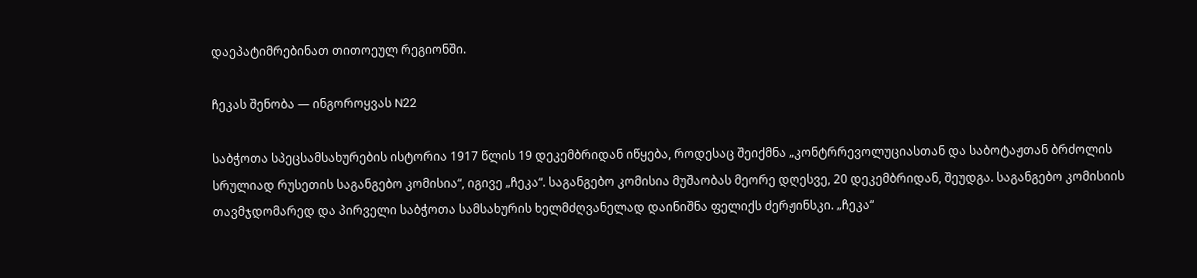დაეპატიმრებინათ თითოეულ რეგიონში.

ჩეკას შენობა — ინგოროყვას N22

საბჭოთა სპეცსამსახურების ისტორია 1917 წლის 19 დეკემბრიდან იწყება, როდესაც შეიქმნა „კონტრრევოლუციასთან და საბოტაჟთან ბრძოლის სრულიად რუსეთის საგანგებო კომისია“, იგივე „ჩეკა“. საგანგებო კომისია მუშაობას მეორე დღესვე, 20 დეკემბრიდან, შეუდგა. საგანგებო კომისიის თავმჯდომარედ და პირველი საბჭოთა სამსახურის ხელმძღვანელად დაინიშნა ფელიქს ძერჟინსკი. „ჩეკა“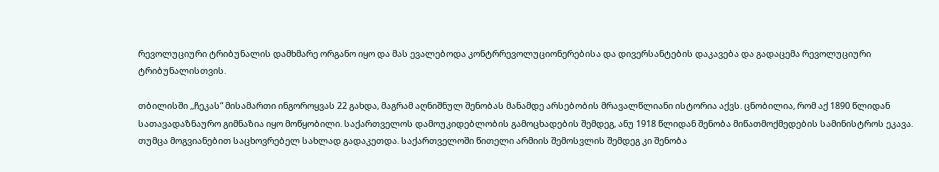რევოლუციური ტრიბუნალის დამხმარე ორგანო იყო და მას ევალებოდა კონტრრევოლუციონერებისა და დივერსანტების დაკავება და გადაცემა რევოლუციური ტრიბუნალისთვის.

თბილისში ,,ჩეკას“ მისამართი ინგოროყვას 22 გახდა, მაგრამ აღნიშნულ შენობას მანამდე არსებობის მრავალწლიანი ისტორია აქვს. ცნობილია, რომ აქ 1890 წლიდან სათავადაზნაურო გიმნაზია იყო მოწყობილი. საქართველოს დამოუკიდებლობის გამოცხადების შემდეგ, ანუ 1918 წლიდან შენობა მიწათმოქმედების სამინისტროს ეკავა. თუმცა მოგვიანებით საცხოვრებელ სახლად გადაკეთდა. საქართველოში წითელი არმიის შემოსვლის შემდეგ კი შენობა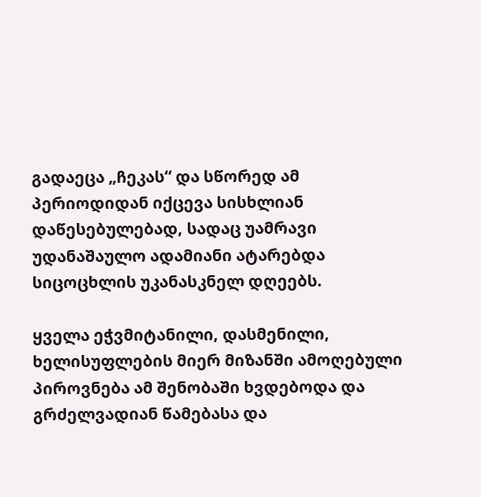გადაეცა „ჩეკას“ და სწორედ ამ პერიოდიდან იქცევა სისხლიან დაწესებულებად, სადაც უამრავი უდანაშაულო ადამიანი ატარებდა სიცოცხლის უკანასკნელ დღეებს.

ყველა ეჭვმიტანილი, დასმენილი, ხელისუფლების მიერ მიზანში ამოღებული პიროვნება ამ შენობაში ხვდებოდა და გრძელვადიან წამებასა და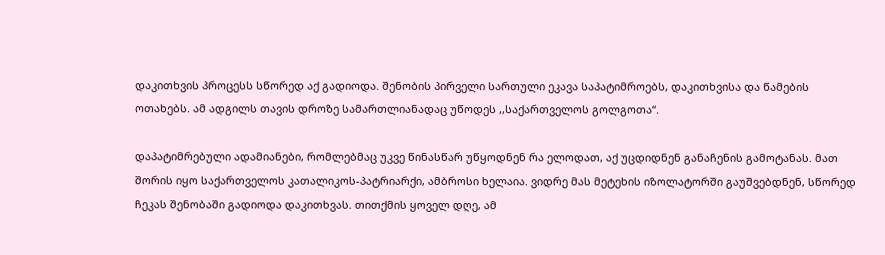დაკითხვის პროცესს სწორედ აქ გადიოდა. შენობის პირველი სართული ეკავა საპატიმროებს, დაკითხვისა და წამების ოთახებს. ამ ადგილს თავის დროზე სამართლიანადაც უწოდეს ,,საქართველოს გოლგოთა“.

დაპატიმრებული ადამიანები, რომლებმაც უკვე წინასწარ უწყოდნენ რა ელოდათ, აქ უცდიდნენ განაჩენის გამოტანას. მათ შორის იყო საქართველოს კათალიკოს-პატრიარქი, ამბროსი ხელაია. ვიდრე მას მეტეხის იზოლატორში გაუშვებდნენ, სწორედ ჩეკას შენობაში გადიოდა დაკითხვას. თითქმის ყოველ დღე, ამ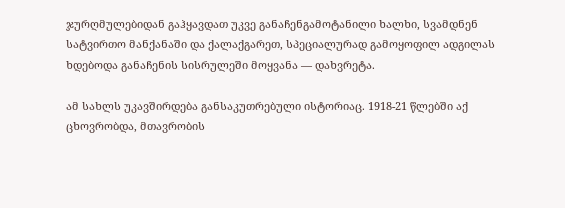ჯურღმულებიდან გაჰყავდათ უკვე განაჩენგამოტანილი ხალხი, სვამდნენ სატვირთო მანქანაში და ქალაქგარეთ, სპეციალურად გამოყოფილ ადგილას ხდებოდა განაჩენის სისრულეში მოყვანა — დახვრეტა.

ამ სახლს უკავშირდება განსაკუთრებული ისტორიაც. 1918-21 წლებში აქ ცხოვრობდა, მთავრობის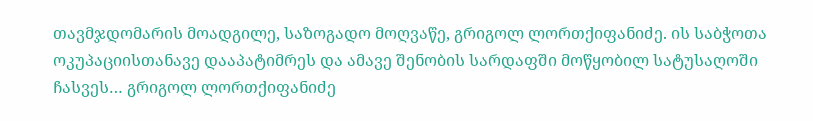თავმჯდომარის მოადგილე, საზოგადო მოღვაწე, გრიგოლ ლორთქიფანიძე. ის საბჭოთა ოკუპაციისთანავე დააპატიმრეს და ამავე შენობის სარდაფში მოწყობილ სატუსაღოში ჩასვეს… გრიგოლ ლორთქიფანიძე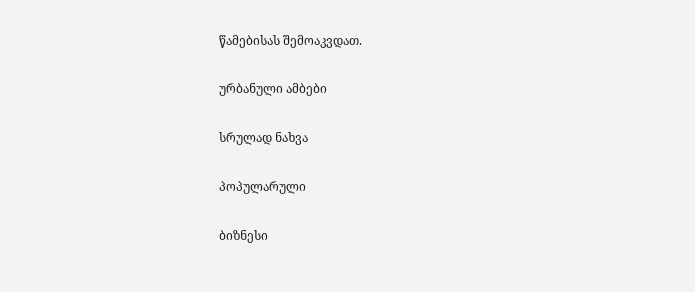წამებისას შემოაკვდათ.

ურბანული ამბები

სრულად ნახვა

პოპულარული

ბიზნესი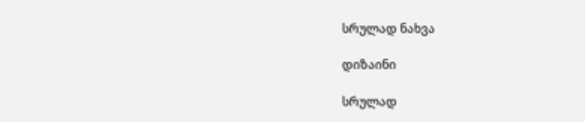სრულად ნახვა

დიზაინი

სრულად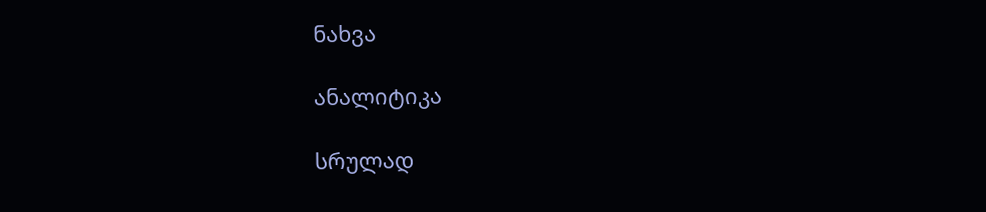ნახვა

ანალიტიკა

სრულად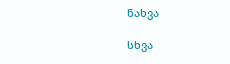ნახვა

სხვა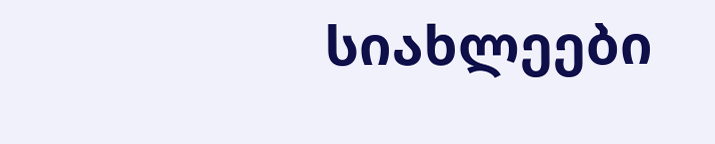სიახლეები